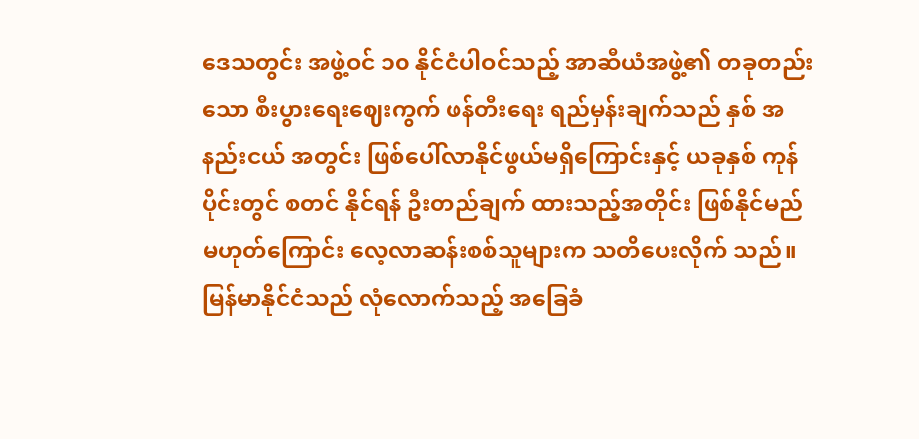ဒေသတွင်း အဖွဲ့ဝင် ၁၀ နိုင်ငံပါဝင်သည့် အာဆီယံအဖွဲ့၏ တခုတည်းသော စီးပွားရေးဈေးကွက် ဖန်တီးရေး ရည်မှန်းချက်သည် နှစ် အနည်းငယ် အတွင်း ဖြစ်ပေါ်လာနိုင်ဖွယ်မရှိကြောင်းနှင့် ယခုနှစ် ကုန်ပိုင်းတွင် စတင် နိုင်ရန် ဦးတည်ချက် ထားသည့်အတိုင်း ဖြစ်နိုင်မည်မဟုတ်ကြောင်း လေ့လာဆန်းစစ်သူများက သတိပေးလိုက် သည်။
မြန်မာနိုင်ငံသည် လုံလောက်သည့် အခြေခံ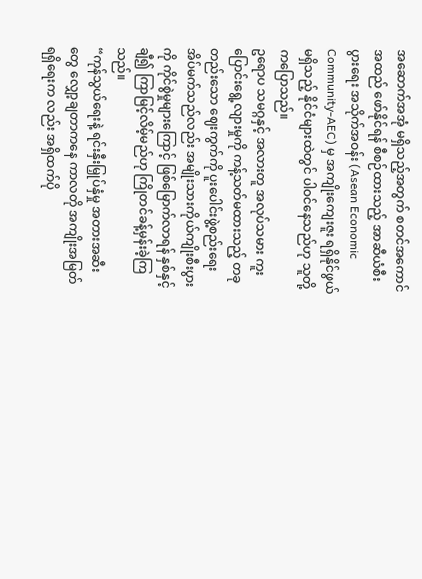အဆောက်အအုံ မရှိသည့်အတွက် စတင်အကောင် အထည် ဖော်နိုင်ရန် စီစဉ်ထားသည့် အာဆီယံစီးပွားရေး အသိုက်အဝန်း (Asean Economic Community-AEC) မှ အကျိုးကျေးဇူး ရရှိနိုင်ဖွယ်မရှိသည့် နိုင်ငံများထဲတွင် ပါဝင်နေသည်ဟု သူတို့ကပြောသည်။
ဥရောပ သမဂ္ဂနှင့် အလားတူ အလုပ်သမား ကူးပြောင်းရွေ့လျားမှုကို ကန့်သတ်မထားသည့် တခုတည်းသော ဈေးကွက်ကို ပူးပေါင်းဖွဲ့စည်းရေး အိပ်မက်သည်လည်း အမျိုးသားကိုယ်ကျိုးစီးပွားကို ကိုင်စွဲမှုများကြောင့် ဖြစ်မြောက်လာရန် နှစ်နှင့် ချီ၍ ကြာမြင့်လိမ့်မည်ဟု ကြိုတင်ခန့်မှန်းခဲ့ကြသည်။
“ကုန်သွယ်ရေးနဲ့ ရင်းနှီးမြှုပ်နှံမှု အတားအဆီး တွေ လျှော့ချတာကနေ ကာလတို အကျိုးအမြတ် ရရှိရေးက လည်း အရှိထက်ပို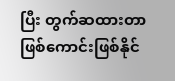ပြီး တွက်ဆထားတာ ဖြစ်ကောင်းဖြစ်နိုင်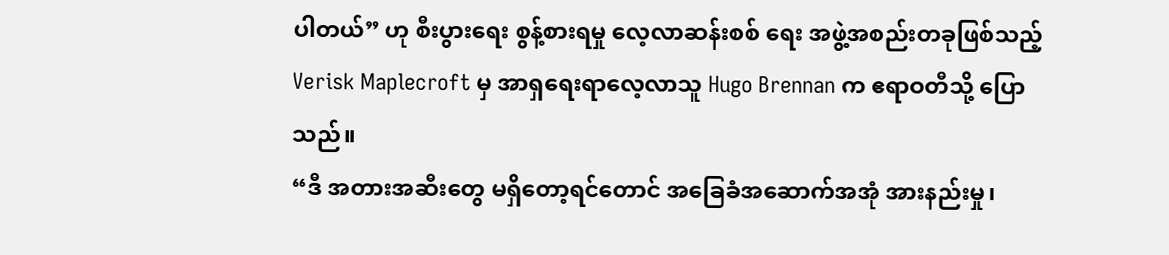ပါတယ်” ဟု စီးပွားရေး စွန့်စားရမှု လေ့လာဆန်းစစ် ရေး အဖွဲ့အစည်းတခုဖြစ်သည့် Verisk Maplecroft မှ အာရှရေးရာလေ့လာသူ Hugo Brennan က ဧရာဝတီသို့ ပြောသည်။
“ဒီ အတားအဆီးတွေ မရှိတော့ရင်တောင် အခြေခံအဆောက်အအုံ အားနည်းမှု၊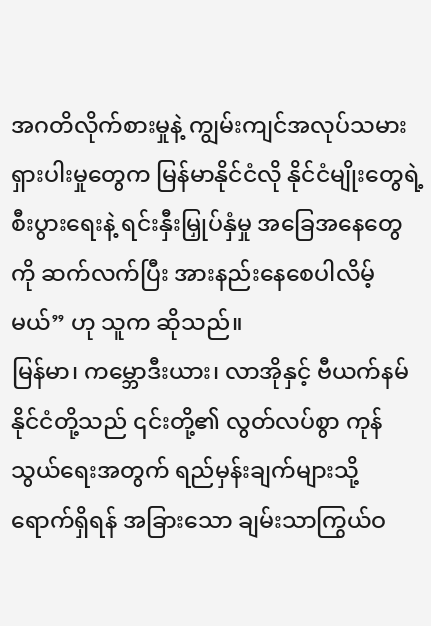အဂတိလိုက်စားမှုနဲ့ ကျွမ်းကျင်အလုပ်သမား ရှားပါးမှုတွေက မြန်မာနိုင်ငံလို နိုင်ငံမျိုးတွေရဲ့ စီးပွားရေးနဲ့ ရင်းနှီးမြှုပ်နှံမှု အခြေအနေတွေကို ဆက်လက်ပြီး အားနည်းနေစေပါလိမ့်မယ်” ဟု သူက ဆိုသည်။
မြန်မာ၊ ကမ္ဘောဒီးယား၊ လာအိုနှင့် ဗီယက်နမ် နိုင်ငံတို့သည် ၎င်းတို့၏ လွတ်လပ်စွာ ကုန်သွယ်ရေးအတွက် ရည်မှန်းချက်များသို့ ရောက်ရှိရန် အခြားသော ချမ်းသာကြွယ်ဝ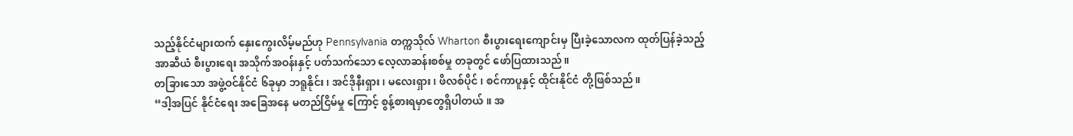သည့်နိုင်ငံများထက် နှေးကွေးလိမ့်မည်ဟု Pennsylvania တက္ကသိုလ် Wharton စီးပွားရေးကျောင်းမှ ပြီးခဲ့သောလက ထုတ်ပြန်ခဲ့သည့် အာဆီယံ စီးပွားရေး အသိုက်အဝန်းနှင့် ပတ်သက်သော လေ့လာဆန်းစစ်မှု တခုတွင် ဖော်ပြထားသည်။
တခြားသော အဖွဲ့ဝင်နိုင်ငံ ၆ခုမှာ ဘရူနိုင်း၊ အင်ဒိုနီးရှား၊ မလေးရှား၊ ဖိလစ်ပိုင်၊ စင်ကာပူနှင့် ထိုင်းနိုင်ငံ တို့ဖြစ်သည်။
“ဒါ့အပြင် နိုင်ငံရေး အခြေအနေ မတည်ငြိမ်မှု ကြောင့် စွန့်စားရမှာတွေရှိပါတယ်။ အ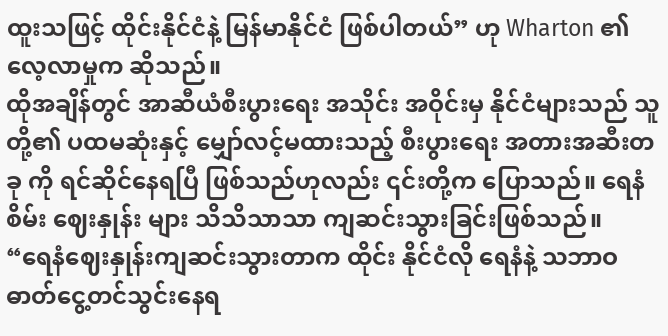ထူးသဖြင့် ထိုင်းနိုင်ငံနဲ့ မြန်မာနိုင်ငံ ဖြစ်ပါတယ်” ဟု Wharton ၏ လေ့လာမှုက ဆိုသည်။
ထိုအချိန်တွင် အာဆီယံစီးပွားရေး အသိုင်း အဝိုင်းမှ နိုင်ငံများသည် သူတို့၏ ပထမဆုံးနှင့် မျှော်လင့်မထားသည့် စီးပွားရေး အတားအဆီးတခု ကို ရင်ဆိုင်နေရပြီ ဖြစ်သည်ဟုလည်း ၎င်းတို့က ပြောသည်။ ရေနံစိမ်း ဈေးနှုန်း များ သိသိသာသာ ကျဆင်းသွားခြင်းဖြစ်သည်။
“ရေနံဈေးနှုန်းကျဆင်းသွားတာက ထိုင်း နိုင်ငံလို ရေနံနဲ့ သဘာဝဓာတ်ငွေ့တင်သွင်းနေရ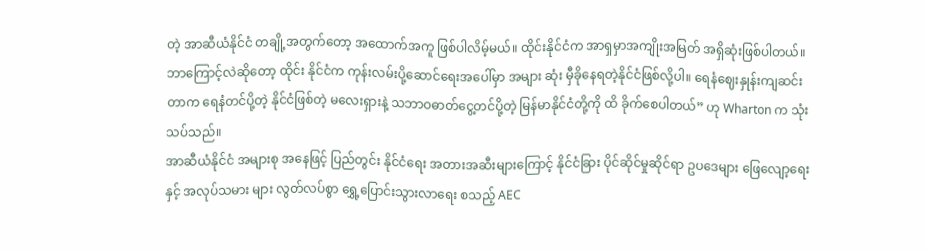တဲ့ အာဆီယံနိုင်ငံ တချို့အတွက်တော့ အထောက်အကူ ဖြစ်ပါလိမ့်မယ်။ ထိုင်းနိုင်ငံက အာရှမှာအကျိုးအမြတ် အရှိဆုံးဖြစ်ပါတယ်။ ဘာကြောင့်လဲဆိုတော့ ထိုင်း နိုင်ငံက ကုန်းလမ်းပို့ဆောင်ရေးအပေါ်မှာ အများ ဆုံး မှီခိုနေရတဲ့နိုင်ငံဖြစ်လို့ပါ။ ရေနံဈေးနှုန်းကျဆင်း တာက ရေနံတင်ပို့တဲ့ နိုင်ငံဖြစ်တဲ့ မလေးရှားနဲ့ သဘာဝဓာတ်ငွေ့တင်ပို့တဲ့ မြန်မာနိုင်ငံတို့ကို ထိ ခိုက်စေပါတယ်” ဟု Wharton က သုံးသပ်သည်။
အာဆီယံနိုင်ငံ အများစု အနေဖြင့် ပြည်တွင်း နိုင်ငံရေး အတားအဆီးများကြောင့် နိုင်ငံခြား ပိုင်ဆိုင်မှုဆိုင်ရာ ဥပဒေများ ဖြေလျော့ရေးနှင့် အလုပ်သမား များ လွတ်လပ်စွာ ရွှေ့ပြောင်းသွားလာရေး စသည့် AEC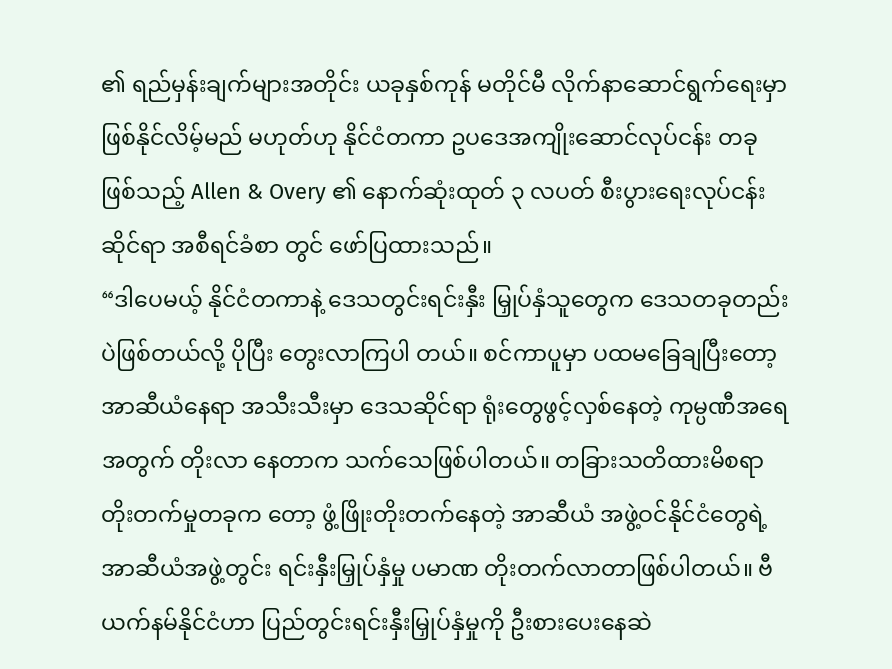၏ ရည်မှန်းချက်များအတိုင်း ယခုနှစ်ကုန် မတိုင်မီ လိုက်နာဆောင်ရွက်ရေးမှာ ဖြစ်နိုင်လိမ့်မည် မဟုတ်ဟု နိုင်ငံတကာ ဥပဒေအကျိုးဆောင်လုပ်ငန်း တခု ဖြစ်သည့် Allen & Overy ၏ နောက်ဆုံးထုတ် ၃ လပတ် စီးပွားရေးလုပ်ငန်းဆိုင်ရာ အစီရင်ခံစာ တွင် ဖော်ပြထားသည်။
“ဒါပေမယ့် နိုင်ငံတကာနဲ့ ဒေသတွင်းရင်းနှီး မြှုပ်နှံသူတွေက ဒေသတခုတည်းပဲဖြစ်တယ်လို့ ပိုပြီး တွေးလာကြပါ တယ်။ စင်ကာပူမှာ ပထမခြေချပြီးတော့ အာဆီယံနေရာ အသီးသီးမှာ ဒေသဆိုင်ရာ ရုံးတွေဖွင့်လှစ်နေတဲ့ ကုမ္ပဏီအရေအတွက် တိုးလာ နေတာက သက်သေဖြစ်ပါတယ်။ တခြားသတိထားမိစရာ တိုးတက်မှုတခုက တော့ ဖွံ့ဖြိုးတိုးတက်နေတဲ့ အာဆီယံ အဖွဲ့ဝင်နိုင်ငံတွေရဲ့ အာဆီယံအဖွဲ့တွင်း ရင်းနှီးမြှုပ်နှံမှု ပမာဏ တိုးတက်လာတာဖြစ်ပါတယ်။ ဗီယက်နမ်နိုင်ငံဟာ ပြည်တွင်းရင်းနှီးမြှုပ်နှံမှုကို ဦးစားပေးနေဆဲ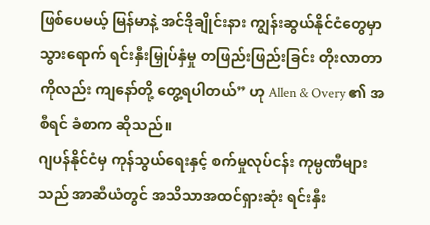ဖြစ်ပေမယ့် မြန်မာနဲ့ အင်ဒိုချိုင်းနား ကျွန်းဆွယ်နိုင်ငံတွေမှာ သွားရောက် ရင်းနှီးမြှုပ်နှံမှု တဖြည်းဖြည်းခြင်း တိုးလာတာ ကိုလည်း ကျနော်တို့ တွေ့ရပါတယ်” ဟု Allen & Overy ၏ အစီရင် ခံစာက ဆိုသည်။
ဂျပန်နိုင်ငံမှ ကုန်သွယ်ရေးနှင့် စက်မှုလုပ်ငန်း ကုမ္ပဏီများသည် အာဆီယံတွင် အသိသာအထင်ရှားဆုံး ရင်းနှီး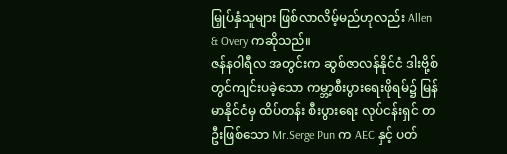မြှုပ်နှံသူများ ဖြစ်လာလိမ့်မည်ဟုလည်း Allen & Overy ကဆိုသည်။
ဇန်နဝါရီလ အတွင်းက ဆွစ်ဇာလန်နိုင်ငံ ဒါးဗို့စ်တွင်ကျင်းပခဲ့သော ကမ္ဘာ့စီးပွားရေးဖိုရမ်၌ မြန်မာနိုင်ငံမှ ထိပ်တန်း စီးပွားရေး လုပ်ငန်းရှင် တဦးဖြစ်သော Mr.Serge Pun က AEC နှင့် ပတ်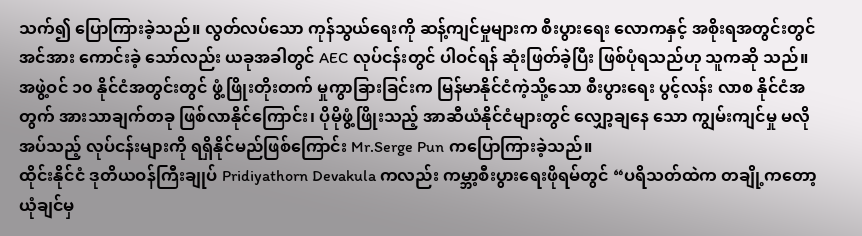သက်၍ ပြောကြားခဲ့သည်။ လွတ်လပ်သော ကုန်သွယ်ရေးကို ဆန့်ကျင်မှုများက စီးပွားရေး လောကနှင့် အစိုးရအတွင်းတွင် အင်အား ကောင်းခဲ့ သော်လည်း ယခုအခါတွင် AEC လုပ်ငန်းတွင် ပါဝင်ရန် ဆုံးဖြတ်ခဲ့ပြီး ဖြစ်ပုံရသည်ဟု သူကဆို သည်။
အဖွဲ့ဝင် ၁၀ နိုင်ငံအတွင်းတွင် ဖွံ့ဖြိုးတိုးတက် မှုကွာခြားခြင်းက မြန်မာနိုင်ငံကဲ့သို့သော စီးပွားရေး ပွင့်လန်း လာစ နိုင်ငံအတွက် အားသာချက်တခု ဖြစ်လာနိုင်ကြောင်း၊ ပိုမိုဖွံ့ဖြိုးသည့် အာဆီယံနိုင်ငံများတွင် လျှော့ချနေ သော ကျွမ်းကျင်မှု မလိုအပ်သည့် လုပ်ငန်းများကို ရရှိနိုင်မည်ဖြစ်ကြောင်း Mr.Serge Pun ကပြောကြားခဲ့သည်။
ထိုင်းနိုင်ငံ ဒုတိယဝန်ကြီးချုပ် Pridiyathorn Devakula ကလည်း ကမ္ဘာ့စီးပွားရေးဖိုရမ်တွင် “ပရိသတ်ထဲက တချို့ကတော့ ယုံချင်မှ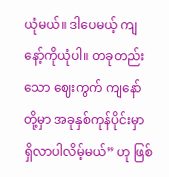ယုံမယ်။ ဒါပေမယ့် ကျနော့်ကိုယုံပါ။ တခုတည်းသော ဈေးကွက် ကျနော်တို့မှာ အခုနှစ်ကုန်ပိုင်းမှာ ရှိလာပါလိမ့်မယ်” ဟု ဖြစ်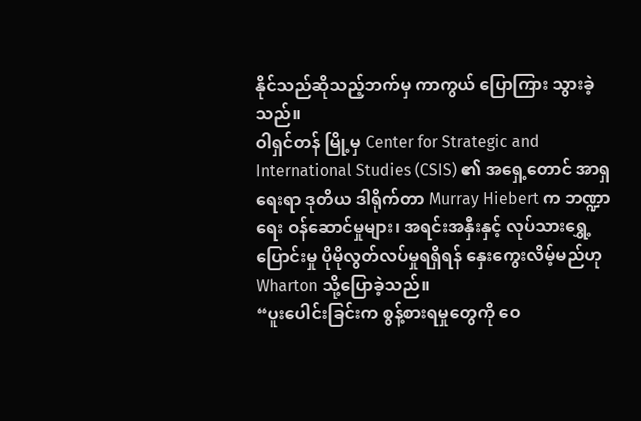နိုင်သည်ဆိုသည့်ဘက်မှ ကာကွယ် ပြောကြား သွားခဲ့သည်။
ဝါရှင်တန် မြို့မှ Center for Strategic and International Studies (CSIS) ၏ အရှေ့တောင် အာရှရေးရာ ဒုတိယ ဒါရိုက်တာ Murray Hiebert က ဘဏ္ဍာရေး ဝန်ဆောင်မှုများ၊ အရင်းအနှီးနှင့် လုပ်သားရွှေ့ပြောင်းမှု ပိုမိုလွတ်လပ်မှုရရှိရန် နှေးကွေးလိမ့်မည်ဟု Wharton သို့ပြောခဲ့သည်။
“ပူးပေါင်းခြင်းက စွန့်စားရမှုတွေကို ဝေ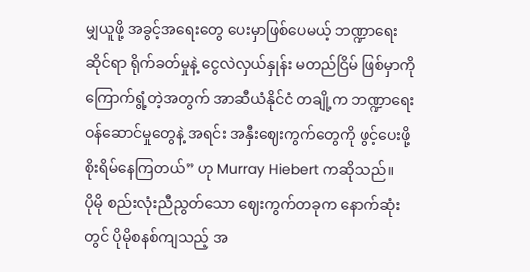မျှယူဖို့ အခွင့်အရေးတွေ ပေးမှာဖြစ်ပေမယ့် ဘဏ္ဍာရေး ဆိုင်ရာ ရိုက်ခတ်မှုနဲ့ ငွေလဲလှယ်နှုန်း မတည်ငြိမ် ဖြစ်မှာကို ကြောက်ရွံ့တဲ့အတွက် အာဆီယံနိုင်ငံ တချို့က ဘဏ္ဍာရေးဝန်ဆောင်မှုတွေနဲ့ အရင်း အနှီးဈေးကွက်တွေကို ဖွင့်ပေးဖို့ စိုးရိမ်နေကြတယ်” ဟု Murray Hiebert ကဆိုသည်။
ပိုမို စည်းလုံးညီညွတ်သော ဈေးကွက်တခုက နောက်ဆုံးတွင် ပိုမိုစနစ်ကျသည့် အ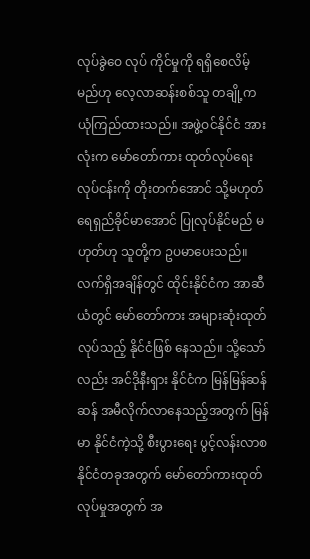လုပ်ခွဲဝေ လုပ် ကိုင်မှုကို ရရှိစေလိမ့်မည်ဟု လေ့လာဆန်းစစ်သူ တချို့က ယုံကြည်ထားသည်။ အဖွဲ့ဝင်နိုင်ငံ အားလုံးက မော်တော်ကား ထုတ်လုပ်ရေး လုပ်ငန်းကို တိုးတက်အောင် သို့မဟုတ် ရေရှည်ခိုင်မာအောင် ပြုလုပ်နိုင်မည် မဟုတ်ဟု သူတို့က ဥပမာပေးသည်။
လက်ရှိအချိန်တွင် ထိုင်းနိုင်ငံက အာဆီယံတွင် မော်တော်ကား အများဆုံးထုတ်လုပ်သည့် နိုင်ငံဖြစ် နေသည်။ သို့သော်လည်း အင်ဒိုနီးရှား နိုင်ငံက မြန်မြန်ဆန်ဆန် အမီလိုက်လာနေသည့်အတွက် မြန်မာ နိုင်ငံကဲ့သို့ စီးပွားရေး ပွင့်လန်းလာစနိုင်ငံတခုအတွက် မော်တော်ကားထုတ်လုပ်မှုအတွက် အ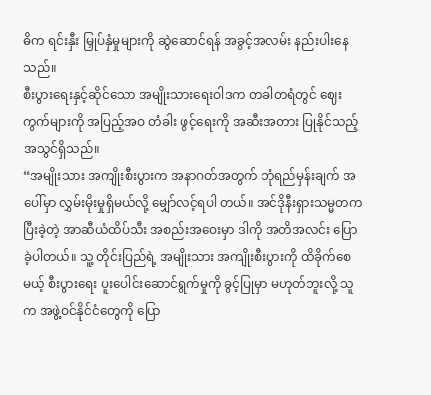ဓိက ရင်းနှီး မြှုပ်နှံမှုများကို ဆွဲဆောင်ရန် အခွင့်အလမ်း နည်းပါးနေသည်။
စီးပွားရေးနှင့်ဆိုင်သော အမျိုးသားရေးဝါဒက တခါတရံတွင် ဈေးကွက်များကို အပြည့်အဝ တံခါး ဖွင့်ရေးကို အဆီးအတား ပြုနိုင်သည့် အသွင်ရှိသည်။
“အမျိုးသား အကျိုးစီးပွားက အနာဂတ်အတွက် ဘုံရည်မှန်းချက် အပေါ်မှာ လွှမ်းမိုးမှုရှိမယ်လို့ မျှော်လင့်ရပါ တယ်။ အင်ဒိုနီးရှားသမ္မတက ပြီးခဲ့တဲ့ အာဆီယံထိပ်သီး အစည်းအဝေးမှာ ဒါကို အတိအလင်း ပြောခဲ့ပါတယ်။ သူ့ တိုင်းပြည်ရဲ့ အမျိုးသား အကျိုးစီးပွားကို ထိခိုက်စေမယ့် စီးပွားရေး ပူးပေါင်းဆောင်ရွက်မှုကို ခွင့်ပြုမှာ မဟုတ်ဘူးလို့ သူက အဖွဲ့ဝင်နိုင်ငံတွေကို ပြော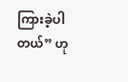ကြားခဲ့ပါတယ်” ဟု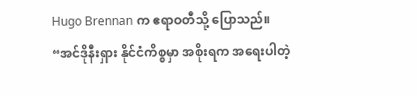Hugo Brennan က ဧရာဝတီသို့ ပြောသည်။
“အင်ဒိုနီးရှား နိုင်ငံကိစ္စမှာ အစိုးရက အရေးပါတဲ့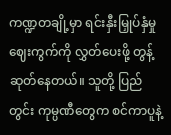ကဏ္ဍတချို့မှာ ရင်းနှီးမြှုပ်နှံမှုဈေးကွက်ကို လွှတ်ပေးဖို့ တွန့်ဆုတ်နေတယ်။ သူတို့ ပြည်တွင်း ကုမ္ပဏီတွေက စင်ကာပူနဲ့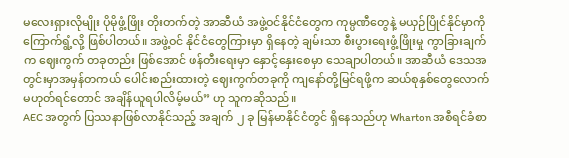မလေးရှားလိုမျိုး ပိုမိုဖွံ့ဖြိုး တိုးတက်တဲ့ အာဆီယံ အဖွဲ့ဝင်နိုင်ငံတွေက ကုမ္ပဏီတွေနဲ့ မယှဉ်ပြိုင်နိုင်မှာကို ကြောက်ရွံ့လို့ ဖြစ်ပါတယ်။ အဖွဲ့ဝင် နိုင်ငံတွေကြားမှာ ရှိနေတဲ့ ချမ်းသာ စီးပွားရေးဖွံ့ဖြိုးမှု ကွာခြားချက်က ဈေးကွက် တခုတည်း ဖြစ်အောင် ဖန်တီးရေးမှာ နှောင့်နှေးစေမှာ သေချာပါတယ်။ အာဆီယံ ဒေသအတွင်းမှာအမှန်တကယ် ပေါင်းစည်းထားတဲ့ ဈေးကွက်တခုကို ကျနော်တို့မြင်ရဖို့က ဆယ်စုနှစ်တွေလောက် မဟုတ်ရင်တောင် အချိန်ယူရပါလိမ့်မယ်” ဟု သူကဆိုသည်။
AEC အတွက် ပြဿနာဖြစ်လာနိုင်သည့် အချက် ၂ ခု မြန်မာနိုင်ငံတွင် ရှိနေသည်ဟု Wharton အစီရင်ခံစာ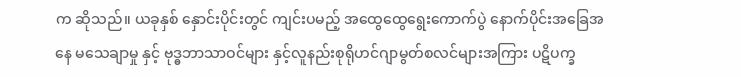က ဆိုသည်။ ယခုနှစ် နှောင်းပိုင်းတွင် ကျင်းပမည့် အထွေထွေရွေးကောက်ပွဲ နောက်ပိုင်းအခြေအနေ မသေချာမှု နှင့် ဗုဒ္ဓဘာသာဝင်များ နှင့်လူနည်းစုရိုဟင်ဂျာမွတ်စလင်များအကြား ပဋိပက္ခ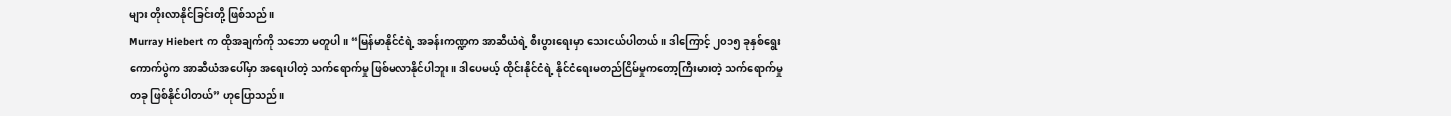များ တိုးလာနိုင်ခြင်းတို့ ဖြစ်သည်။
Murray Hiebert က ထိုအချက်ကို သဘော မတူပါ။ “မြန်မာနိုင်ငံရဲ့ အခန်းကဏ္ဍက အာဆီယံရဲ့ စီးပွားရေးမှာ သေးငယ်ပါတယ်။ ဒါကြောင့် ၂၀၁၅ ခုနှစ်ရွေးကောက်ပွဲက အာဆီယံအပေါ်မှာ အရေးပါတဲ့ သက်ရောက်မှု ဖြစ်မလာနိုင်ပါဘူး။ ဒါပေမယ့် ထိုင်းနိုင်ငံရဲ့ နိုင်ငံရေးမတည်ငြိမ်မှုကတော့ကြီးမားတဲ့ သက်ရောက်မှုတခု ဖြစ်နိုင်ပါတယ်” ဟုပြောသည်။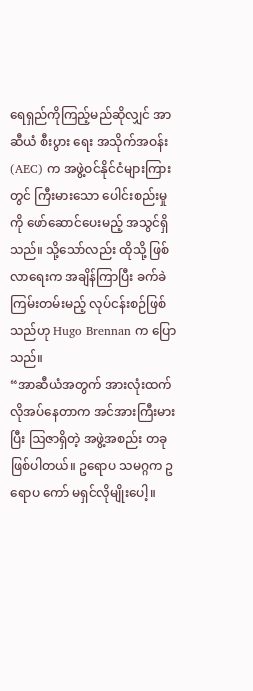ရေရှည်ကိုကြည့်မည်ဆိုလျှင် အာဆီယံ စီးပွား ရေး အသိုက်အဝန်း (AEC) က အဖွဲ့ဝင်နိုင်ငံများကြားတွင် ကြီးမားသော ပေါင်းစည်းမှုကို ဖော်ဆောင်ပေးမည့် အသွင်ရှိသည်။ သို့သော်လည်း ထိုသို့ ဖြစ်လာရေးက အချိန်ကြာပြီး ခက်ခဲကြမ်းတမ်းမည့် လုပ်ငန်းစဉ်ဖြစ်သည်ဟု Hugo Brennan က ပြောသည်။
“အာဆီယံအတွက် အားလုံးထက် လိုအပ်နေတာက အင်အားကြီးမားပြီး ဩဇာရှိတဲ့ အဖွဲ့အစည်း တခု ဖြစ်ပါတယ်။ ဥရောပ သမဂ္ဂက ဥရောပ ကော် မရှင်လိုမျိုးပေါ့။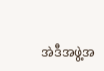အဲဒီအဖွဲ့အ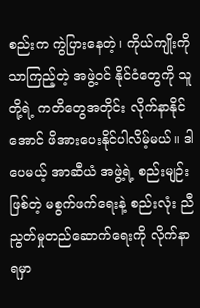စည်းက ကွဲပြားနေတဲ့၊ ကိုယ်ကျိုးကို သာကြည့်တဲ့ အဖွဲ့ဝင် နိုင်ငံတွေကို သူတို့ရဲ့ ကတိတွေအတိုင်း လိုက်နာနိုင်အောင် ဖိအားပေးနိုင်ပါလိမ့်မယ်။ ဒါပေမယ့် အာဆီယံ အဖွဲ့ရဲ့ စည်းမျဉ်းဖြစ်တဲ့ မစွက်ဖက်ရေးနဲ့ စည်းလုံး ညီညွတ်မှုတည်ဆောက်ရေးကို လိုက်နာရမှာ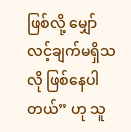ဖြစ်လို့ မျှော်လင့်ချက်မရှိသလို ဖြစ်နေပါတယ်” ဟု သူ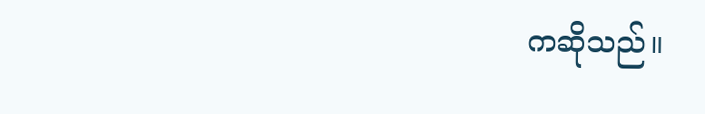ကဆိုသည်။